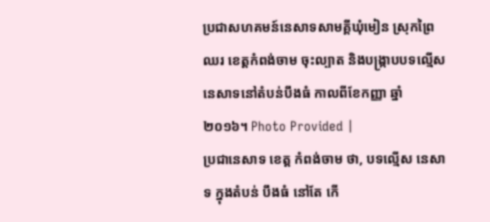ប្រជាសហគមន៍នេសាទសាមគ្គីឃុំមៀន ស្រុកព្រៃឈរ ខេត្តកំពង់ចាម ចុះល្បាត និងបង្ក្រាបបទល្មើសនេសាទនៅតំបន់បឹងធំ កាលពីខែកញ្ញា ឆ្នាំ២០១៦។ Photo Provided |
ប្រជានេសាទ ខេត្ត កំពង់ចាម ថា, បទល្មើស នេសាទ ក្នុងតំបន់ បឹងធំ នៅតែ កើ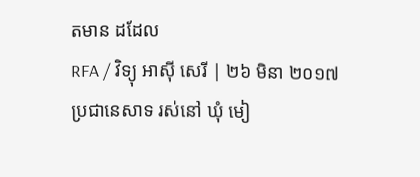តមាន ដដែល
RFA / វិទ្យុ អាស៊ី សេរី | ២៦ មិនា ២០១៧
ប្រជានេសាទ រស់នៅ ឃុំ មៀ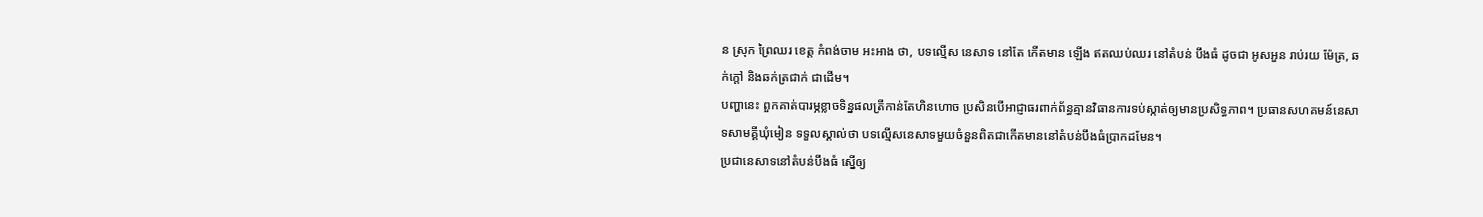ន ស្រុក ព្រៃឈរ ខេត្ត កំពង់ចាម អះអាង ថា, បទល្មើស នេសាទ នៅតែ កើតមាន ឡើង ឥតឈប់ឈរ នៅតំបន់ បឹងធំ ដូចជា អូសអួន រាប់រយ ម៉ែត្រ, ឆក់ក្តៅ និងឆក់ត្រជាក់ ជាដើម។
បញ្ហានេះ ពួកគាត់បារម្ភខ្លាចទិន្នផលត្រីកាន់តែហិនហោច ប្រសិនបើអាជ្ញាធរពាក់ព័ន្ធគ្មានវិធានការទប់ស្កាត់ឲ្យមានប្រសិទ្ធភាព។ ប្រធានសហគមន៍នេសាទសាមគ្គីឃុំមៀន ទទួលស្គាល់ថា បទល្មើសនេសាទមួយចំនួនពិតជាកើតមាននៅតំបន់បឹងធំប្រាកដមែន។
ប្រជានេសាទនៅតំបន់បឹងធំ ស្នើឲ្យ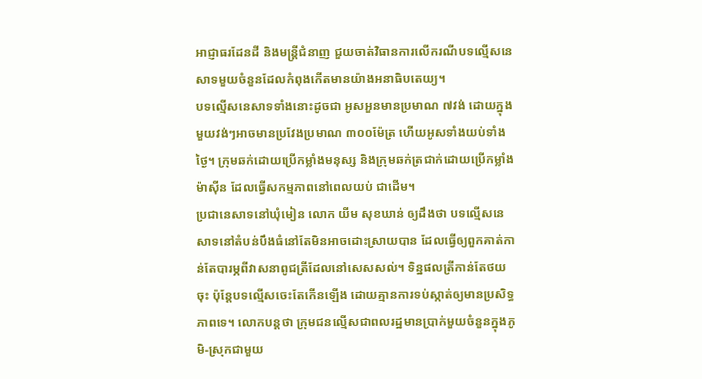អាជ្ញាធរដែនដី និងមន្ត្រីជំនាញ ជួយចាត់វិធានការលើករណីបទល្មើសនេសាទមួយចំនួនដែលកំពុងកើតមានយ៉ាងអនាធិបតេយ្យ។
បទល្មើសនេសាទទាំងនោះដូចជា អូសអួនមានប្រមាណ ៧វង់ ដោយក្នុងមួយវង់ៗអាចមានប្រវែងប្រមាណ ៣០០ម៉ែត្រ ហើយអូសទាំងយប់ទាំងថ្ងៃ។ ក្រុមឆក់ដោយប្រើកម្លាំងមនុស្ស និងក្រុមឆក់ត្រជាក់ដោយប្រើកម្លាំងម៉ាស៊ីន ដែលធ្វើសកម្មភាពនៅពេលយប់ ជាដើម។
ប្រជានេសាទនៅឃុំមៀន លោក យីម សុខឃាន់ ឲ្យដឹងថា បទល្មើសនេសាទនៅតំបន់បឹងធំនៅតែមិនអាចដោះស្រាយបាន ដែលធ្វើឲ្យពួកគាត់កាន់តែបារម្ភពីវាសនាពូជត្រីដែលនៅសេសសល់។ ទិន្នផលត្រីកាន់តែថយចុះ ប៉ុន្តែបទល្មើសចេះតែកើនឡើង ដោយគ្មានការទប់ស្កាត់ឲ្យមានប្រសិទ្ធភាពទេ។ លោកបន្តថា ក្រុមជនល្មើសជាពលរដ្ឋមានប្រាក់មួយចំនួនក្នុងភូមិ-ស្រុកជាមួយ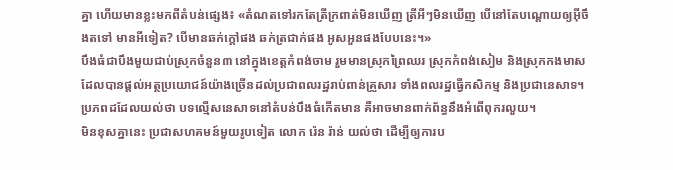គ្នា ហើយមានខ្លះមកពីតំបន់ផ្សេង៖ «តំណតទៅរកតែត្រីក្រពាត់មិនឃើញ ត្រីអីៗមិនឃើញ បើនៅតែបណ្តោយឲ្យអ៊ីចឹងតទៅ មានអីទៀត? បើមានឆក់ក្តៅផង ឆក់ត្រជាក់ផង អូសអួនផងបែបនេះ។»
បឹងធំជាបឹងមួយជាប់ស្រុកចំនួន៣ នៅក្នុងខេត្តកំពង់ចាម រួមមានស្រុកព្រៃឈរ ស្រុកកំពង់សៀម និងស្រុកកងមាស ដែលបានផ្តល់អត្ថប្រយោជន៍យ៉ាងច្រើនដល់ប្រជាពលរដ្ឋរាប់ពាន់គ្រួសារ ទាំងពលរដ្ឋធ្វើកសិកម្ម និងប្រជានេសាទ។
ប្រភពដដែលយល់ថា បទល្មើសនេសាទនៅតំបន់បឹងធំកើតមាន គឺអាចមានពាក់ព័ន្ធនឹងអំពើពុករលួយ។
មិនខុសគ្នានេះ ប្រជាសហគមន៍មួយរូបទៀត លោក រ៉េន រ៉ាន់ យល់ថា ដើម្បីឲ្យការប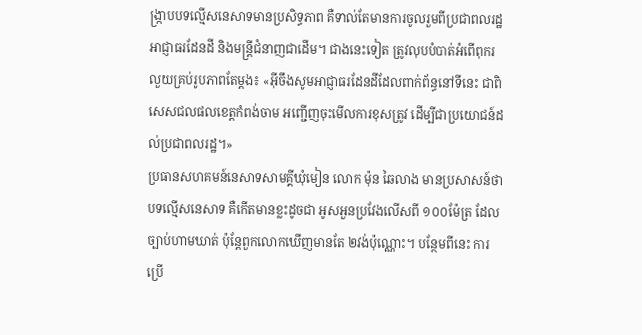ង្ក្រាបបទល្មើសនេសាទមានប្រសិទ្ធភាព គឺទាល់តែមានការចូលរួមពីប្រជាពលរដ្ឋ អាជ្ញាធរដែនដី និងមន្ត្រីជំនាញជាដើម។ ជាងនេះទៀត ត្រូវលុបបំបាត់អំពើពុករលួយគ្រប់រូបភាពតែម្តង៖ «អ៊ីចឹងសូមអាជ្ញាធរដែនដីដែលពាក់ព័ន្ធនៅទីនេះ ជាពិសេសជលផលខេត្តកំពង់ចាម អញ្ជើញចុះមើលការខុសត្រូវ ដើម្បីជាប្រយោជន៍ដល់ប្រជាពលរដ្ឋ។»
ប្រធានសហគមន៍នេសាទសាមគ្គីឃុំមៀន លោក ម៉ុន ឆៃលាង មានប្រសាសន៍ថា បទល្មើសនេសាទ គឺកើតមានខ្លះដូចជា អូសអួនប្រវែងលើសពី ១០០ម៉ែត្រ ដែលច្បាប់ហាមឃាត់ ប៉ុន្តែពួកលោកឃើញមានតែ ២វង់ប៉ុណ្ណោះ។ បន្ថែមពីនេះ ការប្រើ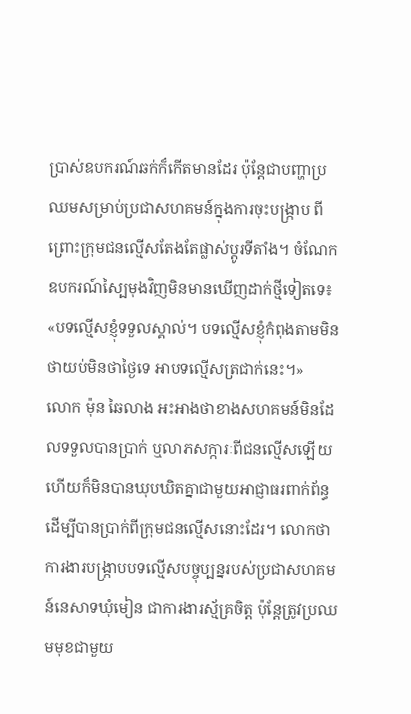ប្រាស់ឧបករណ៍ឆក់ក៏កើតមានដែរ ប៉ុន្តែជាបញ្ហាប្រឈមសម្រាប់ប្រជាសហគមន៍ក្នុងការចុះបង្ក្រាប ពីព្រោះក្រុមជនល្មើសតែងតែផ្លាស់ប្ដូរទីតាំង។ ចំណែកឧបករណ៍ស្បៃមុងវិញមិនមានឃើញដាក់ថ្មីទៀតទេ៖ «បទល្មើសខ្ញុំទទួលស្គាល់។ បទល្មើសខ្ញុំកំពុងតាមមិនថាយប់មិនថាថ្ងៃទេ អាបទល្មើសត្រជាក់នេះ។»
លោក ម៉ុន ឆៃលាង អះអាងថាខាងសហគមន៍មិនដែលទទួលបានប្រាក់ ឬលាភសក្ការៈពីជនល្មើសឡើយ ហើយក៏មិនបានឃុបឃិតគ្នាជាមួយអាជ្ញាធរពាក់ព័ន្ធដើម្បីបានប្រាក់ពីក្រុមជនល្មើសនោះដែរ។ លោកថា ការងារបង្ក្រាបបទល្មើសបច្ចុប្បន្នរបស់ប្រជាសហគមន៍នេសាទឃុំមៀន ជាការងារស្ម័គ្រចិត្ត ប៉ុន្តែត្រូវប្រឈមមុខជាមួយ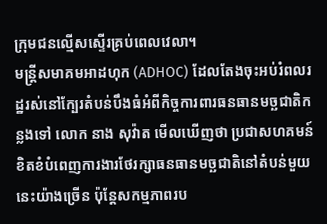ក្រុមជនល្មើសស្ទើរគ្រប់ពេលវេលា។
មន្ត្រីសមាគមអាដហុក (ADHOC) ដែលតែងចុះអប់រំពលរដ្ឋរស់នៅក្បែរតំបន់បឹងធំអំពីកិច្ចការពារធនធានមច្ឆជាតិកន្លងទៅ លោក នាង សុវ៉ាត មើលឃើញថា ប្រជាសហគមន៍ខិតខំបំពេញការងារថែរក្សាធនធានមច្ឆជាតិនៅតំបន់មួយនេះយ៉ាងច្រើន ប៉ុន្តែសកម្មភាពរប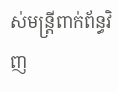ស់មន្ត្រីពាក់ព័ន្ធវិញ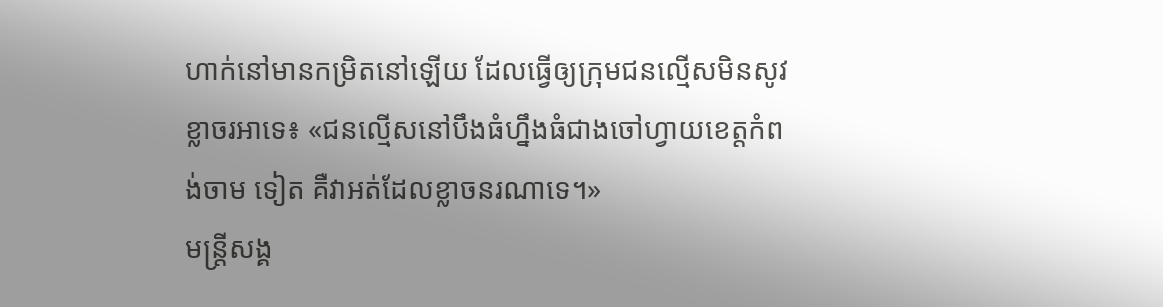ហាក់នៅមានកម្រិតនៅឡើយ ដែលធ្វើឲ្យក្រុមជនល្មើសមិនសូវខ្លាចរអាទេ៖ «ជនល្មើសនៅបឹងធំហ្នឹងធំជាងចៅហ្វាយខេត្តកំពង់ចាម ទៀត គឺវាអត់ដែលខ្លាចនរណាទេ។»
មន្ត្រីសង្គ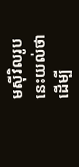មស៊ីវិលរូបនេះយល់ថា ដើម្បី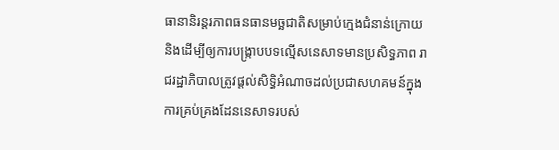ធានានិរន្តរភាពធនធានមច្ឆជាតិសម្រាប់ក្មេងជំនាន់ក្រោយ និងដើម្បីឲ្យការបង្ក្រាបបទល្មើសនេសាទមានប្រសិទ្ធភាព រាជរដ្ឋាភិបាលត្រូវផ្តល់សិទ្ធិអំណាចដល់ប្រជាសហគមន៍ក្នុងការគ្រប់គ្រងដែននេសាទរបស់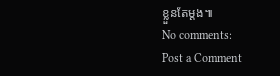ខ្លួនតែម្តង៕
No comments:
Post a Comment